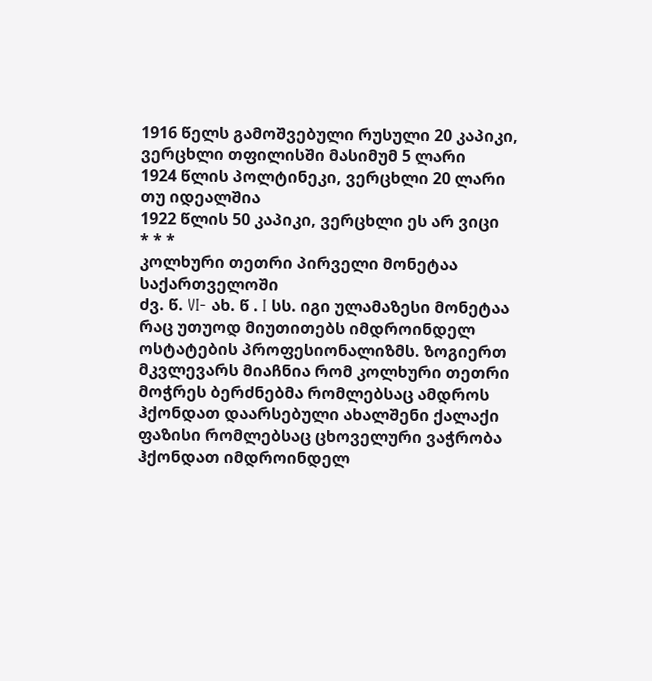1916 წელს გამოშვებული რუსული 20 კაპიკი, ვერცხლი თფილისში მასიმუმ 5 ლარი
1924 წლის პოლტინეკი, ვერცხლი 20 ლარი თუ იდეალშია
1922 წლის 50 კაპიკი, ვერცხლი ეს არ ვიცი
* * *
კოლხური თეთრი პირველი მონეტაა საქართველოში
ძვ. წ. VI- ახ. წ . I სს. იგი ულამაზესი მონეტაა რაც უთუოდ მიუთითებს იმდროინდელ ოსტატების პროფესიონალიზმს. ზოგიერთ მკვლევარს მიაჩნია რომ კოლხური თეთრი მოჭრეს ბერძნებმა რომლებსაც ამდროს ჰქონდათ დაარსებული ახალშენი ქალაქი ფაზისი რომლებსაც ცხოველური ვაჭრობა ჰქონდათ იმდროინდელ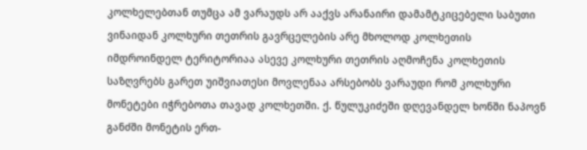კოლხელებთან თუმცა ამ ვარაუდს არ ააქვს არანაირი დამამტკიცებელი საბუთი ვინაიდან კოლხური თეთრის გავრცელების არე მხოლოდ კოლხეთის იმდროინდელ ტერიტორიაა ასევე კოლხური თეთრის აღმოჩენა კოლხეთის საზღვრებს გარეთ უიშვიათესი მოვლენაა არსებობს ვარაუდი რომ კოლხური მონეტები იჭრებოთა თავად კოლხეთში. ქ. წულუკიძეში დღევანდელ ხონში ნაპოვნ განძში მონეტის ერთ-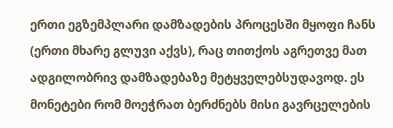ერთი ეგზემპლარი დამზადების პროცესში მყოფი ჩანს (ერთი მხარე გლუვი აქვს), რაც თითქოს აგრეთვე მათ ადგილობრივ დამზადებაზე მეტყველებსუდავოდ. ეს მონეტები რომ მოეჭრათ ბერძნებს მისი გავრცელების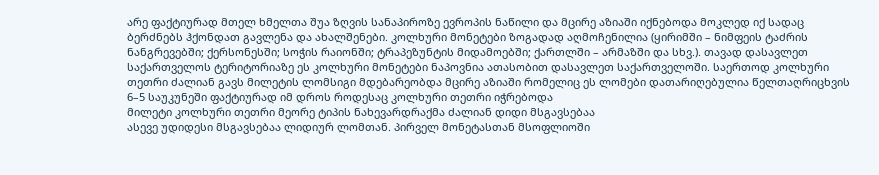არე ფაქტიურად მთელ ხმელთა შუა ზღვის სანაპიროზე ევროპის ნაწილი და მცირე აზიაში იქნებოდა მოკლედ იქ სადაც ბერძნებს ჰქონდათ გავლენა და ახალშენები. კოლხური მონეტები ზოგადად აღმოჩენილია (ყირიმში – ნიმფეის ტაძრის ნანგრევებში; ქერსონესში; სოჭის რაიონში; ტრაპეზუნტის მიდამოებში; ქართლში – არმაზში და სხვ.). თავად დასავლეთ საქართველოს ტერიტორიაზე ეს კოლხური მონეტები ნაპოვნია ათასობით დასავლეთ საქართველოში. საერთოდ კოლხური თეთრი ძალიან გავს მილეტის ლომსიგი მდებარეობდა მცირე აზიაში რომელიც ეს ლომები დათარიღებულია წელთაღრიცხვის 6–5 საუკუნეში ფაქტიურად იმ დროს როდესაც კოლხური თეთრი იჭრებოდა
მილეტი კოლხური თეთრი მეორე ტიპის ნახევარდრაქმა ძალიან დიდი მსგავსებაა
ასევე უდიდესი მსგავსებაა ლიდიურ ლომთან. პირველ მონეტასთან მსოფლიოში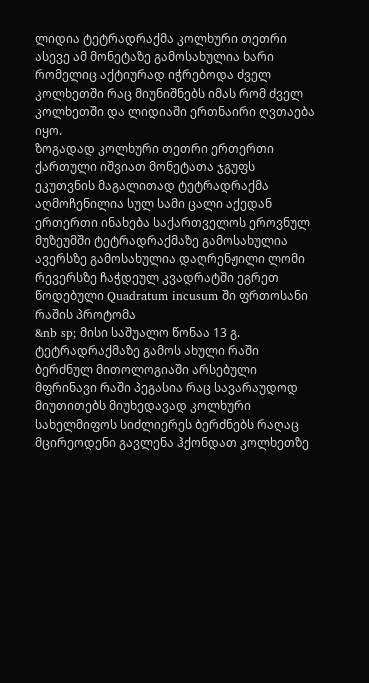ლიდია ტეტრადრაქმა კოლხური თეთრი ასევე ამ მონეტაზე გამოსახულია ხარი რომელიც აქტიურად იჭრებოდა ძველ კოლხეთში რაც მიუნიშნებს იმას რომ ძველ კოლხეთში და ლიდიაში ერთნაირი ღვთაება იყო.
ზოგადად კოლხური თეთრი ერთერთი ქართული იშვიათ მონეტათა ჯგუფს ეკუთვნის მაგალითად ტეტრადრაქმა აღმოჩენილია სულ სამი ცალი აქედან ერთერთი ინახება საქართველოს ეროვნულ მუზეუმში ტეტრადრაქმაზე გამოსახულია
ავერსზე გამოსახულია დაღრენჟილი ლომი
რევერსზე ჩაჭდეულ კვადრატში ეგრეთ წოდებული Quadratum incusum ში ფრთოსანი რაშის პროტომა
&nb sp; მისი საშუალო წონაა 13 გ.
ტეტრადრაქმაზე გამოს ახული რაში ბერძნულ მითოლოგიაში არსებული მფრინავი რაში პეგასია რაც სავარაუდოდ მიუთითებს მიუხედავად კოლხური სახელმიფოს სიძლიერეს ბერძნებს რაღაც მცირეოდენი გავლენა ჰქონდათ კოლხეთზე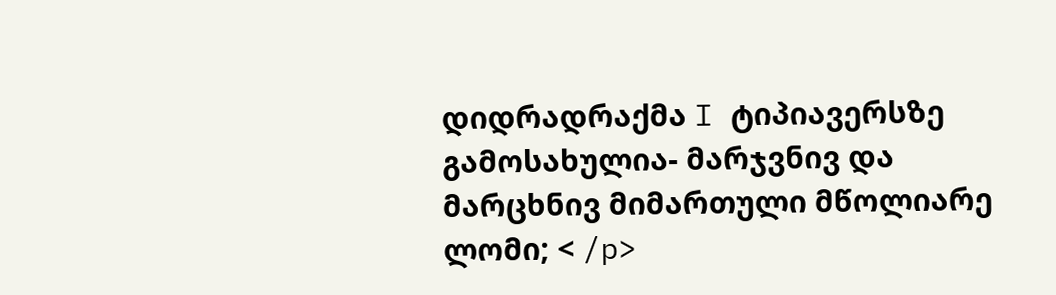დიდრადრაქმა I ტიპიავერსზე გამოსახულია- მარჯვნივ და მარცხნივ მიმართული მწოლიარე ლომი; < /p>